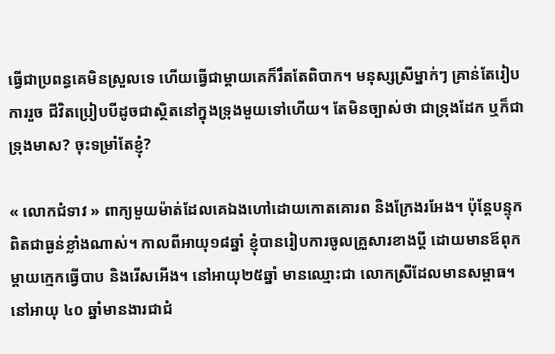ធ្វើជាប្រពន្ធគេមិនស្រួលទេ ហើយធ្វើជាម្តាយគេក៏រឹតតែពិបាក។ មនុស្សស្រីម្នាក់ៗ គ្រាន់តែរៀបការរួច ជីវិតប្រៀបបីដូចជាស្ថិតនៅក្នុងទ្រុងមួយទៅហើយ។ តែមិនច្បាស់ថា ជាទ្រុងដែក ឬក៏ជាទ្រុងមាស? ចុះទម្រាំតែខ្ញុំ?

« លោកជំទាវ » ពាក្យមួយម៉ាត់ដែលគេឯងហៅដោយកោតគោរព និងក្រែងរអែង។ ប៉ុន្តែបន្ទុកពិតជាធ្ងន់ខ្លាំងណាស់។ កាលពីអាយុ១៨ឆ្នាំ ខ្ញុំបានរៀបការចូលគ្រួសារខាងប្តី ដោយមានឪពុកម្តាយក្មេកធ្វើបាប និងរើសអើង។ នៅអាយុ២៥ឆ្នាំ មានឈ្មោះជា លោកស្រីដែលមានសម្ពាធ។ នៅអាយុ ៤០ ឆ្នាំមានងារជាជំ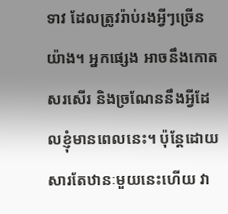ទាវ ដែលត្រូវរ៉ាប់រងអ្វីៗច្រើនយ៉ាង។ អ្នកផ្សេង អាចនឹងកោតសរសើរ និងច្រណែននឹងអ្វីដែលខ្ញុំមានពេលនេះ។ ប៉ុន្តែដោយសារតែឋានៈមួយនេះហើយ វា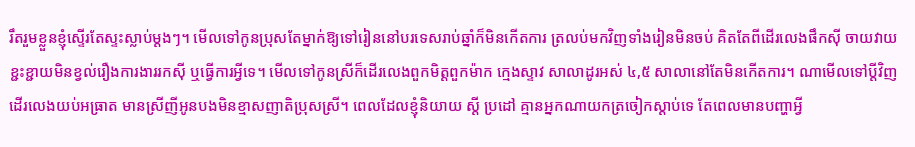រឹតរួមខ្លួនខ្ញុំស្ទើរតែស្ទះស្លាប់ម្តងៗ។ មើលទៅកូនប្រុសតែម្នាក់ឱ្យទៅរៀននៅបរទេសរាប់ឆ្នាំក៏មិនកើតការ ត្រលប់មកវិញទាំងរៀនមិនចប់ គិតតែពីដើរលេងផឹកស៊ី ចាយវាយខ្ជះខ្ជាយមិនខ្វល់រឿងការងាររកស៊ី ឬធ្វើការអ្វីទេ។ មើលទៅកូនស្រីក៏ដើរលេងពួកមិត្តពួកម៉ាក ក្មេងស្ទាវ សាលាដូរអស់ ៤,៥ សាលានៅតែមិនកើតការ។ ណាមើលទៅប្តីវិញ ដើរលេងយប់អធ្រាត មានស្រីញីអូនបងមិនខ្មាសញាតិប្រុសស្រី។ ពេលដែលខ្ញុំនិយាយ ស្តី ប្រដៅ គ្មានអ្នកណាយកត្រចៀកស្តាប់ទេ តែពេលមានបញ្ហាអ្វី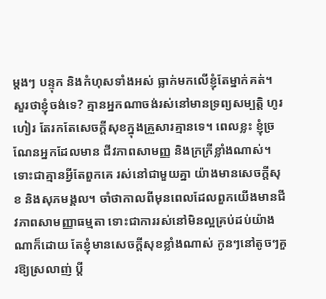ម្តងៗ បន្ទុក និងកំហុសទាំងអស់ ធ្លាក់មកលើខ្ញុំតែម្នាក់គត់។ សួរថាខ្ញុំចង់ទេ? គ្មានអ្នកណាចង់រស់នៅមានទ្រព្យសម្បត្តិ ហូរហៀរ តែរកតែសេចក្តីសុខក្នុងគ្រួសារគ្មានទេ។ ពេលខ្លះ ខ្ញុំច្រណែនអ្នកដែលមាន ជីវភាពសាមញ្ញ និងក្រក្រីខ្លាំងណាស់។ ទោះជាគ្មានអ្វីតែពួកគេ រស់នៅជាមួយគ្នា យ៉ាងមានសេចក្តីសុខ និងសុភមង្គល។ ចាំថាកាលពីមុនពេលដែលពួកយើងមានជីវភាពសាមញ្ញាធម្មតា ទោះជាការរស់នៅមិនល្អគ្រប់ដប់យ៉ាងណាក៏ដោយ តែខ្ញុំមានសេចក្តីសុខខ្លាំងណាស់ កូនៗនៅតូចៗគួរឱ្យស្រលាញ់ ប្តី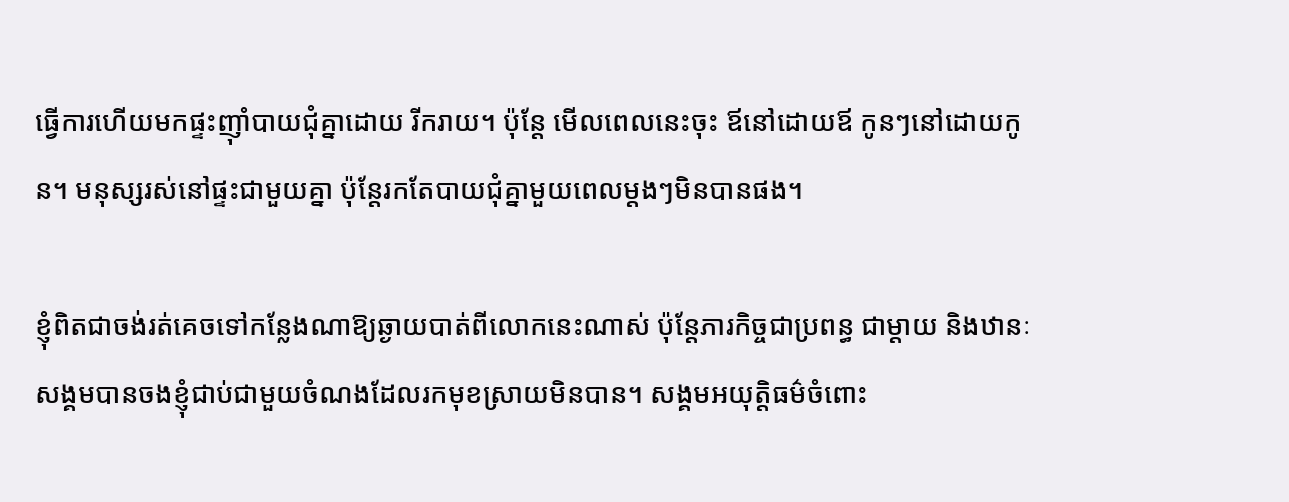ធ្វើការហើយមកផ្ទះញ៉ាំបាយជុំគ្នាដោយ រីករាយ។ ប៉ុន្តែ មើលពេលនេះចុះ ឪនៅដោយឪ កូនៗនៅដោយកូន។ មនុស្សរស់នៅផ្ទះជាមួយគ្នា ប៉ុន្តែរកតែបាយជុំគ្នាមួយពេលម្តងៗមិនបានផង។

ខ្ញុំពិតជាចង់រត់គេចទៅកន្លែងណាឱ្យឆ្ងាយបាត់ពីលោកនេះណាស់ ប៉ុន្តែភារកិច្ចជាប្រពន្ធ ជាម្តាយ និងឋានៈសង្គមបានចងខ្ញុំជាប់ជាមួយចំណងដែលរកមុខស្រាយមិនបាន។ សង្គមអយុត្តិធម៌ចំពោះ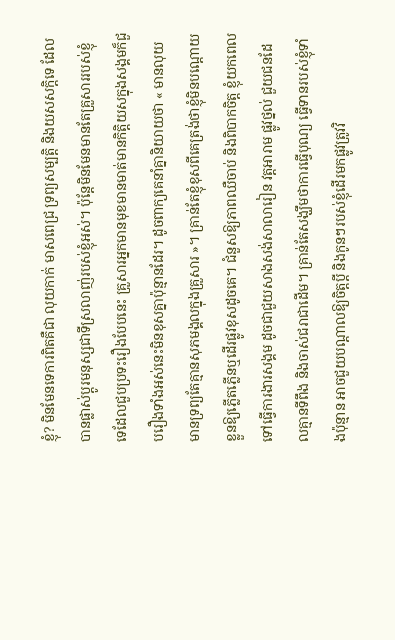ខ្ញុំ? មិនមែនទេការពិតគឺជា លុយកាក់ មាសពេជ្រ ទ្រព្យសម្បត្តិ និងយសសក្តិទេ ដែលបានផ្លាស់ប្តូរមនុស្សជាទីស្រលាញ់របស់ខ្ញុំអស់។ ប៉ុន្តែមិនមែនមានតែគ្រួសាររបស់ខ្ញុំទេដែលជួបប្រទះរឿងបែបនេះ គ្រួសារអ្នកមានមុខមានមាត់មានកិត្តិយសក្នុងសង្គមក៏ជួបរឿងទាំងអស់នេះមិនខុសគ្នាប៉ុន្មានដែរ។ ដូចពាក្យគេនាំគ្នានិយាយថា « មានលុយមានទ្រព្យតែគ្មានសុភមង្គលក្នុងគ្រួសារ »។ គ្រាន់តែខ្ញុំខុសពីគេត្រង់ថាខ្ញុំមិនបណ្តោយខ្លួនឱ្យភ្លើតភ្លើនឬដើរផ្លូវខុសដូចគេ។ ជំនួសឱ្យភាពឈឺចាប់ និងពិបាកចិត្ត ខ្ញុំយកពេលទៅធ្វើការងារសង្គម ដូចជាជួយសាងសង់សាលារៀន វត្តអារាម ផ្លូវថ្នល់ ជួយជនដែលគ្មានទីពឹង និងចាស់ជរាជាដើម។ គ្រាន់តែសង្ឃឹមថាការធ្វើបុណ្យ ធ្វើទានរបស់ខ្ញុំទាំងប៉ុន្មាន អាចជួយបណ្តាលឱ្យចិត្តប្តី និងកូនៗរបស់ខ្ញុំដើរមកផ្លូវត្រូវវិ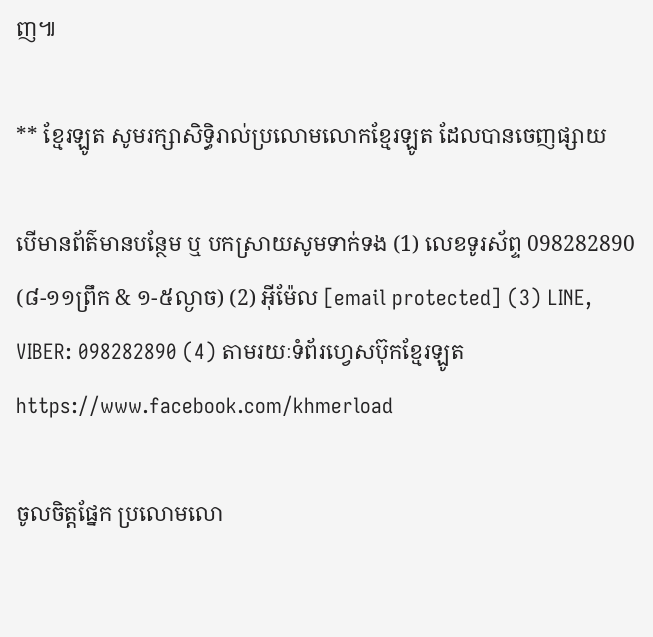ញ៕

** ខ្មែរឡូត សូមរក្សាសិទ្ធិរាល់ប្រលោមលោកខ្មែរឡូត ដែលបានចេញផ្សាយ

បើមានព័ត៌មានបន្ថែម ឬ បកស្រាយសូមទាក់ទង (1) លេខទូរស័ព្ទ 098282890 (៨-១១ព្រឹក & ១-៥ល្ងាច) (2) អ៊ីម៉ែល [email protected] (3) LINE, VIBER: 098282890 (4) តាមរយៈទំព័រហ្វេសប៊ុកខ្មែរឡូត https://www.facebook.com/khmerload

ចូលចិត្តផ្នែក ប្រលោមលោ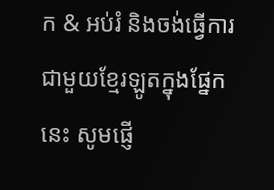ក & អប់រំ និងចង់ធ្វើការជាមួយខ្មែរឡូតក្នុងផ្នែកនេះ សូមផ្ញើ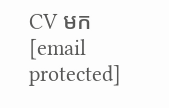CV មក [email protected]